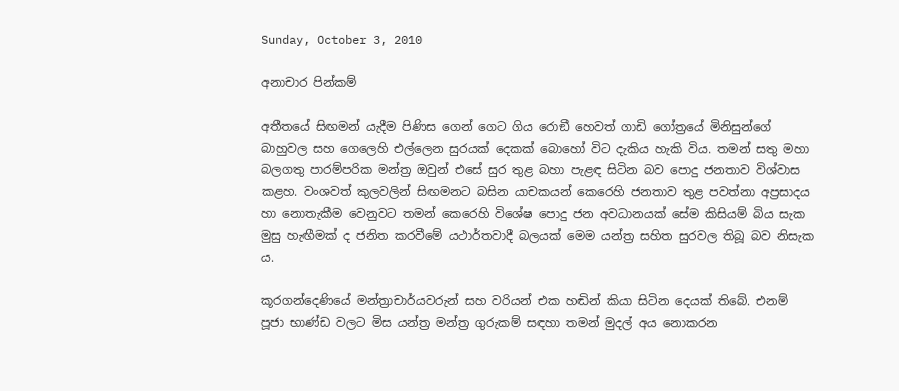Sunday, October 3, 2010

අනාචාර පින්කම්

අතීතයේ සිඟමන් යැදීම පිණිස ගෙන් ගෙට ගිය රොඞී හෙවත් ගාඩි ගෝත්‍රයේ මිනිසුන්ගේ බාහුවල සහ ගෙලෙහි එල්ලෙන සුරයක් දෙකක් බොහෝ විට දැකිය හැකි විය. තමන් සතු මහා බලගතු පාරම්පරික මන්ත්‍ර ඔවුන් එසේ සුර තුළ බහා පැළඳ සිටින බව පොදු ජනතාව විශ්වාස කළහ. වංශවත් කුලවලින් සිඟමනට බසින යාචකයන් කෙරෙහි ජනතාව තුළ පවත්නා අප්‍රසාදය හා නොතැකීම වෙනුවට තමන් කෙරෙහි විශේෂ පොදු ජන අවධානයක් සේම කිසියම් බිය සැක මුසු හැඟීමක් ද ජනිත කරවීමේ යථාර්තවාදී බලයක් මෙම යන්ත්‍ර සහිත සුරවල තිබූ බව නිසැක ය.

කූරගන්දෙණියේ මන්ත්‍රාචාර්යවරුන් සහ වරියන් එක හඬින් කියා සිටින දෙයක් තිබේ. එනම් පූජා භාණ්ඩ වලට මිස යන්ත්‍ර මන්ත්‍ර ගුරුකම් සඳහා තමන් මුදල් අය නොකරන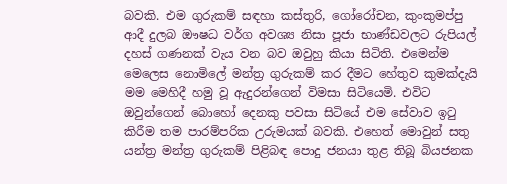බවකි. එම ගුරුකම් සඳහා කස්තුරි, ගෝරෝචන, කුංකුමප්පු ආදී දුලබ ඖෂධ වර්ග අවශ්‍ය නිසා පූජා භාණ්ඩවලට රුපියල් දහස් ගණනක් වැය වන බව ඔවුහු කියා සිටිති. එමෙන්ම මෙලෙස නොමිලේ මන්ත්‍ර ගුරුකම් කර දීමට හේතුව කුමක්දැයි මම මෙහිදී හමු වූ ඇදුරන්ගෙන් විමසා සිටියෙමි. එවිට ඔවුන්ගෙන් බොහෝ දෙනකු පවසා සිටියේ එම සේවාව ඉටු කිරීම තම පාරම්පරික උරුමයක් බවකි. එහෙත් මොවුන් සතු යන්ත්‍ර මන්ත්‍ර ගුරුකම් පිළිබඳ පොදු ජනයා තුළ තිබූ බියජනක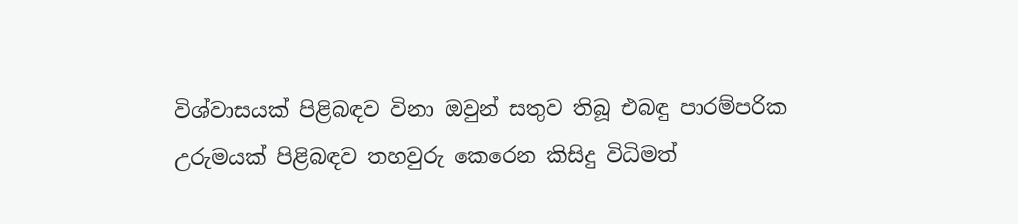විශ්වාසයක් පිළිබඳව විනා ඔවුන් සතුව තිබූ එබඳු පාරම්පරික උරුමයක් පිළිබඳව තහවුරු කෙරෙන කිසිදු විධිමත්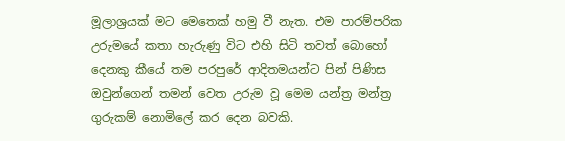මූලාශ්‍රයක් මට මෙතෙක් හමු වී නැත. එම පාරම්පරික උරුමයේ කතා හැරුණු විට එහි සිටි තවත් බොහෝ දෙනකු කීයේ තම පරපුරේ ආදිතමයන්ට පින් පිණිස ඔවුන්ගෙන් තමන් වෙත උරුම වූ මෙම යන්ත්‍ර මන්ත්‍ර ගුරුකම් නොමිලේ කර දෙන බවකි.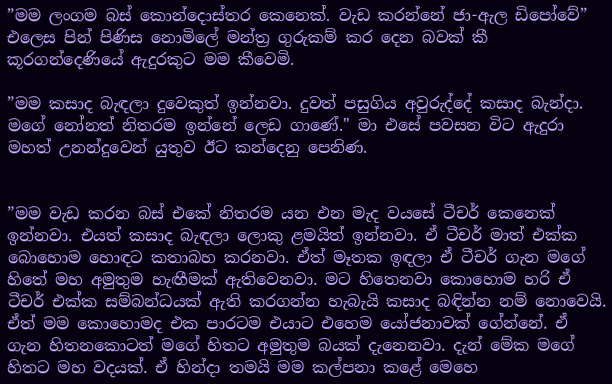”මම ලංගම බස් කොන්දොස්තර කෙනෙක්. වැඩ කරන්නේ ජා-ඇල ඩිපෝවේ” එලෙස පින් පිණිස නොමිලේ මන්ත්‍ර ගුරුකම් කර දෙන බවක් කී කූරගන්දෙණියේ ඇදුරකුට මම කීවෙමි.

”මම කසාද බැඳලා දුවෙකුත් ඉන්නවා. දුවත් පසුගිය අවුරුද්දේ කසාද බැන්දා. මගේ නෝනත් නිතරම ඉන්නේ ලෙඩ ගාණේ." මා එසේ පවසන විට ඇදුරා මහත් උනන්දුවෙන් යුතුව ඊට කන්දෙනු පෙනිණ.


”මම වැඩ කරන බස් එකේ නිතරම යන එන මැද වයසේ ටීචර් කෙනෙක් ඉන්නවා. එයත් කසාද බැඳලා ලොකු ළමයිත් ඉන්නවා. ඒ ටීචර් මාත් එක්ක බොහොම හොඳට කතාබහ කරනවා. ඒත් මෑතක ඉඳලා ඒ ටීචර් ගැන මගේ හිතේ මහ අමුතුම හැඟීමක් ඇතිවෙනවා. මට හිතෙනවා කොහොම හරි ඒ ටීචර් එක්ක සම්බන්ධයක් ඇති කරගන්න හැබැයි කසාද බඳින්න නම් නොවෙයි. ඒත් මම කොහොමද එක පාරටම එයාට එහෙම යෝජනාවක් ගේන්නේ. ඒ ගැන හිතනකොටත් මගේ හිතට අමුතුම බයක් දැනෙනවා. දැන් මේක මගේ හිතට මහ වදයක්. ඒ හින්දා තමයි මම කල්පනා කළේ මෙහෙ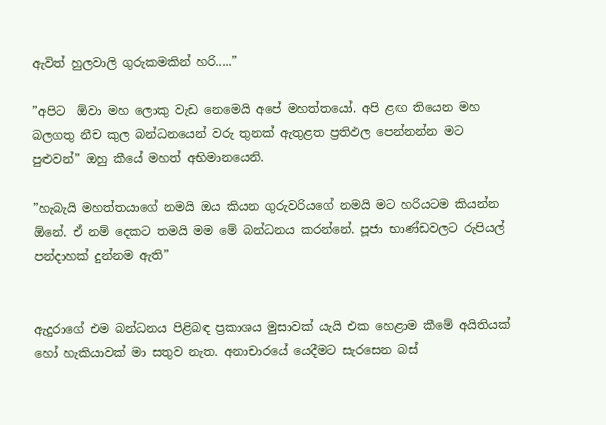ඇවිත් හුලවාලි ගුරුකමකින් හරි.....”

”අපිට  ඕවා මහ ලොකු වැඩ නෙමෙයි අපේ මහත්තයෝ. අපි ළඟ තියෙන මහ බලගතු නීච කුල බන්ධනයෙන් වරු තුනක් ඇතුළත ප්‍රතිඵල පෙන්නන්න මට පුළුවන්” ඔහු කීයේ මහත් අභිමානයෙනි.

”හැබැයි මහත්තයාගේ නමයි ඔය කියන ගුරුවරියගේ නමයි මට හරියටම කියන්න  ඕනේ. ඒ නම් දෙකට තමයි මම මේ බන්ධනය කරන්නේ. පූජා භාණ්ඩවලට රුපියල් පන්දාහක් දුන්නම ඇති”


ඇදුරාගේ එම බන්ධනය පිළිබඳ ප්‍රකාශය මුසාවක් යැයි එක හෙළාම කීමේ අයිතියක් හෝ හැකියාවක් මා සතුව නැත. අනාචාරයේ යෙදීමට සැරසෙන බස්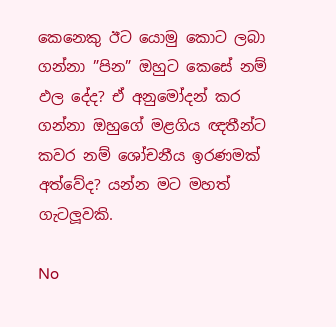කෙනෙකු ඊට යොමු කොට ලබා ගන්නා ”පින” ඔහුට කෙසේ නම් ඵල දේද? ඒ අනුමෝදන් කර ගන්නා ඔහුගේ මළගිය ඥතීන්ට කවර නම් ශෝචනීය ඉරණමක් අත්වේද? යන්න මට මහත් ගැටලූවකි.

No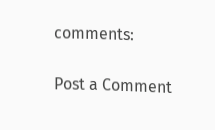comments:

Post a Comment